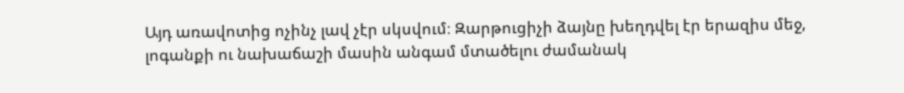Այդ առավոտից ոչինչ լավ չէր սկսվում։ Զարթուցիչի ձայնը խեղդվել էր երազիս մեջ, լոգանքի ու նախաճաշի մասին անգամ մտածելու ժամանակ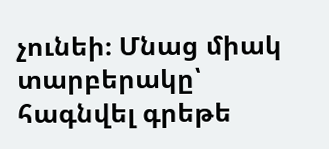չունեի։ Մնաց միակ տարբերակը՝ հագնվել գրեթե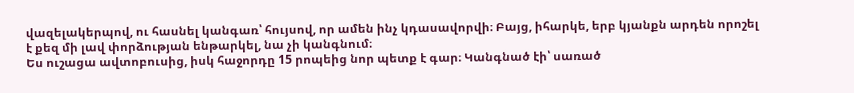վազելակերպով, ու հասնել կանգառ՝ հույսով, որ ամեն ինչ կդասավորվի։ Բայց, իհարկե, երբ կյանքն արդեն որոշել է քեզ մի լավ փորձության ենթարկել, նա չի կանգնում։
Ես ուշացա ավտոբուսից, իսկ հաջորդը 15 րոպեից նոր պետք է գար։ Կանգնած էի՝ սառած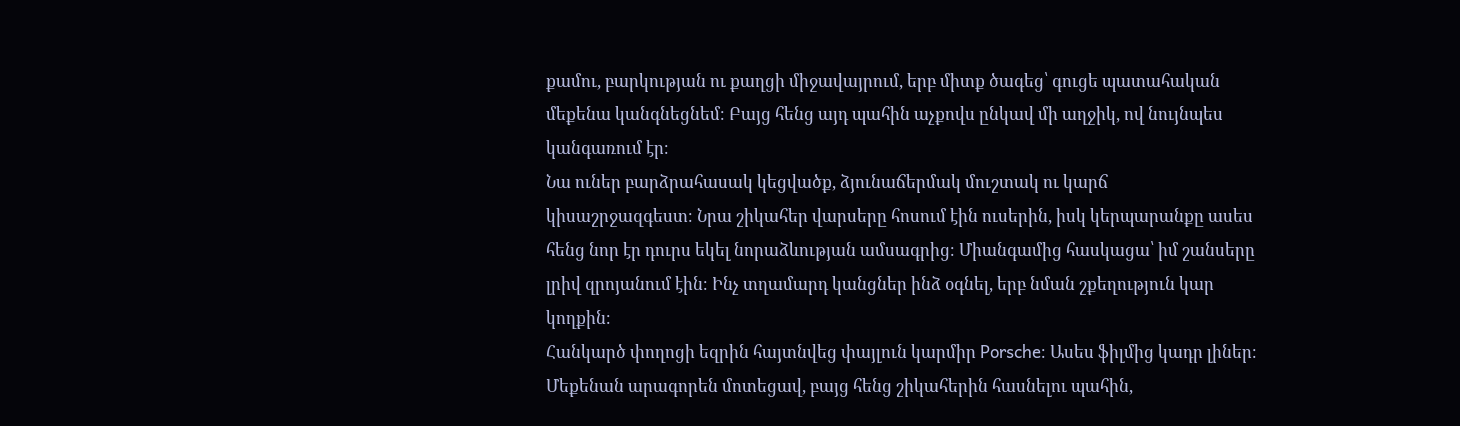քամու, բարկության ու քաղցի միջավայրում, երբ միտք ծագեց՝ գուցե պատահական մեքենա կանգնեցնեմ։ Բայց հենց այդ պահին աչքովս ընկավ մի աղջիկ, ով նույնպես կանգառում էր։
Նա ուներ բարձրահասակ կեցվածք, ձյունաճերմակ մուշտակ ու կարճ կիսաշրջազգեստ։ Նրա շիկահեր վարսերը հոսում էին ուսերին, իսկ կերպարանքը ասես հենց նոր էր դուրս եկել նորաձևության ամսագրից։ Միանգամից հասկացա՝ իմ շանսերը լրիվ զրոյանում էին։ Ինչ տղամարդ կանցներ ինձ օգնել, երբ նման շքեղություն կար կողքին։
Հանկարծ փողոցի եզրին հայտնվեց փայլուն կարմիր Porsche։ Ասես ֆիլմից կադր լիներ։ Մեքենան արագորեն մոտեցավ, բայց հենց շիկահերին հասնելու պահին,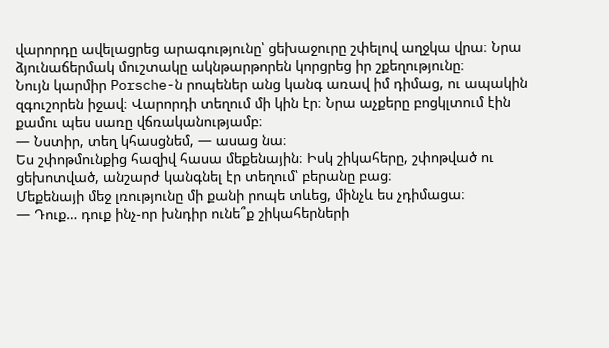վարորդը ավելացրեց արագությունը՝ ցեխաջուրը շփելով աղջկա վրա։ Նրա ձյունաճերմակ մուշտակը ակնթարթորեն կորցրեց իր շքեղությունը։
Նույն կարմիր Porsche-ն րոպեներ անց կանգ առավ իմ դիմաց, ու ապակին զգուշորեն իջավ։ Վարորդի տեղում մի կին էր։ Նրա աչքերը բոցկլտում էին քամու պես սառը վճռականությամբ։
— Նստիր, տեղ կհասցնեմ, — ասաց նա։
Ես շփոթմունքից հազիվ հասա մեքենային։ Իսկ շիկահերը, շփոթված ու ցեխոտված, անշարժ կանգնել էր տեղում՝ բերանը բաց։
Մեքենայի մեջ լռությունը մի քանի րոպե տևեց, մինչև ես չդիմացա։
— Դուք… դուք ինչ-որ խնդիր ունե՞ք շիկահերների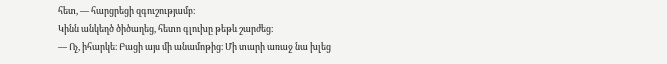հետ, — հարցրեցի զգուշությամբ։
Կինն անկեղծ ծիծաղեց, հետո գլուխը թեթև շարժեց։
— Ոչ, իհարկե։ Բացի այս մի անամոթից։ Մի տարի առաջ նա խլեց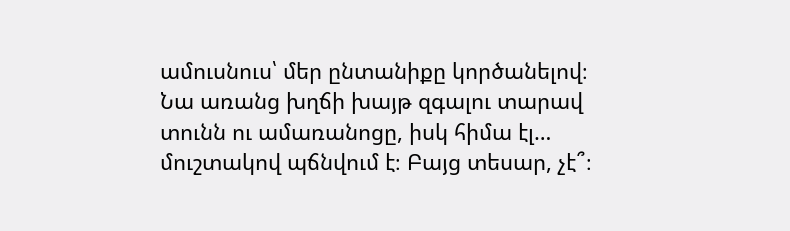ամուսնուս՝ մեր ընտանիքը կործանելով։ Նա առանց խղճի խայթ զգալու տարավ տունն ու ամառանոցը, իսկ հիմա էլ… մուշտակով պճնվում է։ Բայց տեսար, չէ՞։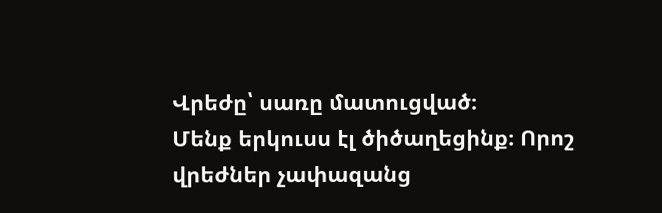Վրեժը՝ սառը մատուցված։
Մենք երկուսս էլ ծիծաղեցինք։ Որոշ վրեժներ չափազանց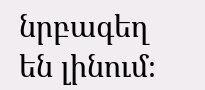նրբագեղ են լինում։